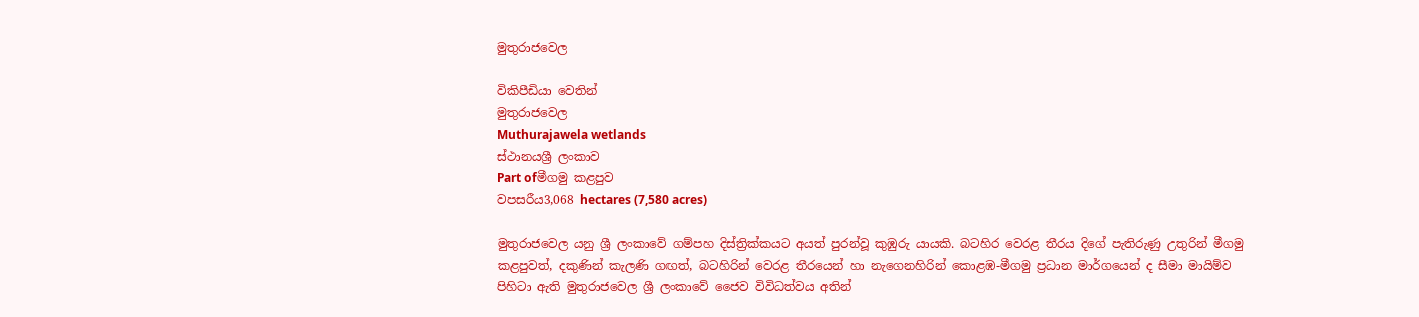මුතුරාජ‍වෙල

විකිපීඩියා වෙතින්
මුතුරාජ‍වෙල
Muthurajawela wetlands
ස්ථානයශ්‍රී ලංකාව
Part ofමීගමු කළපුව
වපසරීය3,068 hectares (7,580 acres)

මුතුරාජ‍වෙල යනු ශ්‍රී ලංකාවේ ගම්පහ දිස්ත්‍රික්කයට අයත් පුරන්වූ කුඹුරු යායකි. බටහිර වෙරළ තීරය දිගේ පැතිරුණු උතුරින් මීගමු කළපුවත්, දකුණින් කැලණි ගඟත්, බටහිරින් වෙරළ තීරයෙන් හා නැගෙනහිරින් කොළඹ-මීගමු ප්‍රධාන මාර්ගයෙන් ද සීමා මායිම්ව පිහිටා ඇති මුතුරාජවෙල ශ්‍රී ලංකාවේ ජෛව විවිධත්වය අතින්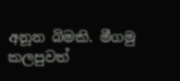අනූන බිමකි. මීගමු කලපුවත්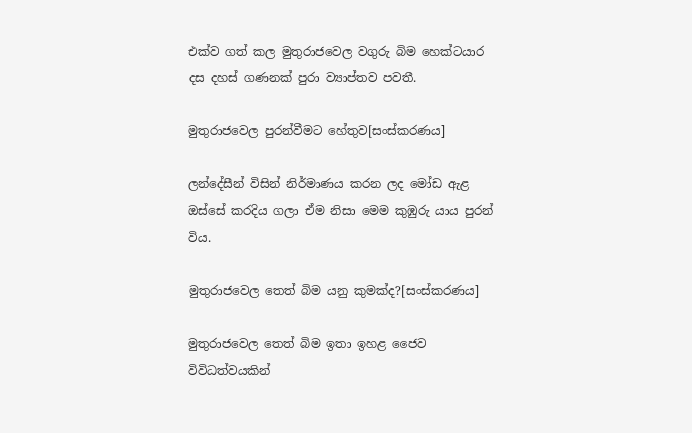එක්ව ගත් කල මුතුරාජවෙල වගුරු බිම හෙක්ටයාර දස දහස් ගණනක් පුරා ව්‍යාප්තව පවතී.

මුතුරාජ‍වෙල පුරන්වීමට හේතුව[සංස්කරණය]

ලන්දේසීන් විසින් නිර්මාණය කරන ලද මෝඩ ඇළ ඔස්‌සේ කරදිය ගලා ඒම නිසා මෙම කුඹුරු යාය පුරන් විය.

මුතුරාජවෙල තෙත් බිම යනු කුමක්ද?[සංස්කරණය]

මුතුරාජවෙල තෙත් බිම ඉතා ඉහළ ජෛව විවිධත්වයකින්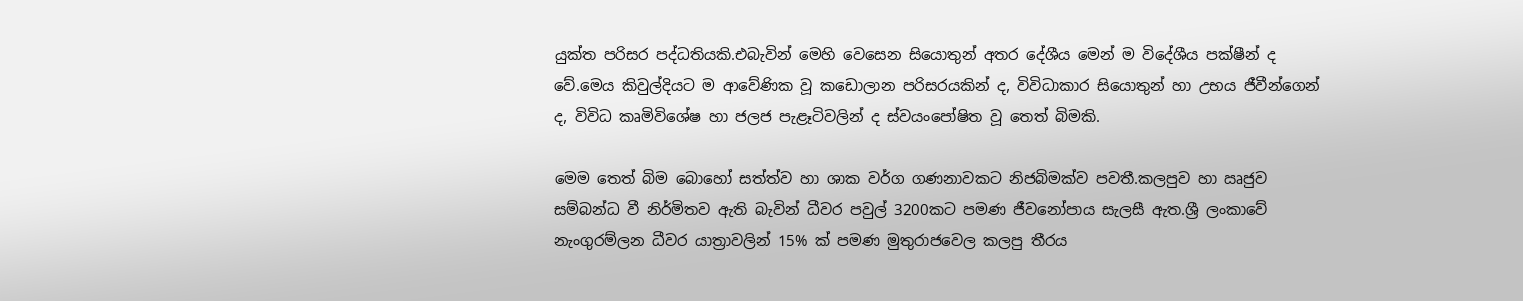යුක්ත පරිසර පද්ධතියකි.එබැවින් මෙහි වෙසෙන සියොතුන් අතර දේශීය මෙන් ම විදේශීය පක්ෂීන් ද වේ.මෙය කිවුල්දියට ම ආවේණික වූ කඩොලාන පරිසරයකින් ද, විවිධාකාර සියොතුන් හා උභය ජීවීන්ගෙන් ද, විවිධ කෘමිවිශේෂ හා ජලජ පැළෑටිවලින් ද ස්වයංපෝෂිත වූ තෙත් බිමකි.

මෙම තෙත් බිම බොහෝ සත්ත්ව හා ශාක වර්ග ගණනාවකට නිජබිමක්ව පවතී.කලපුව හා ඍජුව සම්බන්ධ වී නිර්මිතව ඇති බැවින් ධීවර පවුල් 3200කට පමණ ජීවනෝපාය සැලසී ඇත.ශ්‍රී ලංකාවේ නැංගුරම්ලන ධීවර යාත්‍රාවලින් 15% ක් පමණ මුතුරාජවෙල කලපු තීරය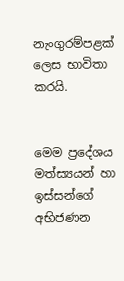නැංගුරම්පළක් ලෙස භාවිතා කරයි.


මෙම ප්‍රදේශය මත්ස්‍යයන් හා ඉස්සන්ගේ අභිජණන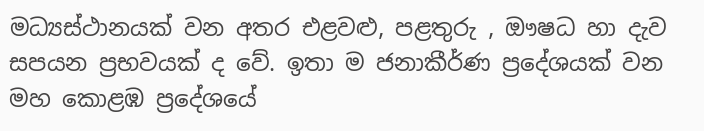මධ්‍යස්ථානයක් වන අතර එළවළු, පළතුරු , ඖෂධ හා දැව සපයන ප්‍රභවයක් ද වේ. ඉතා ම ජනාකීර්ණ ප්‍රදේශයක් වන මහ කොළඹ ප්‍රදේශයේ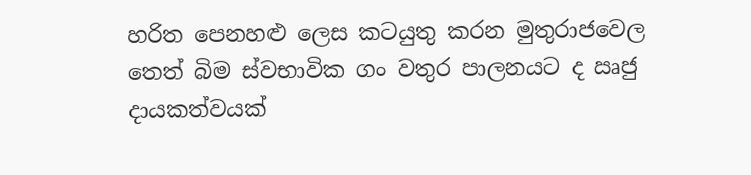හරිත පෙනහළු ලෙස කටයුතු කරන මුතුරාජවෙල තෙත් බිම ස්වභාවික ගං වතුර පාලනයට ද ඍජු දායකත්වයක්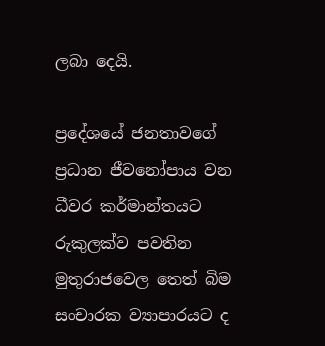ලබා දෙයි.

ප්‍රදේශයේ ජනතාවගේ ප්‍රධාන ජීවනෝපාය වන ධීවර කර්මාන්තයට රුකුලක්ව පවතින මුතුරාජවෙල තෙත් බිම සංචාරක ව්‍යාපාරයට ද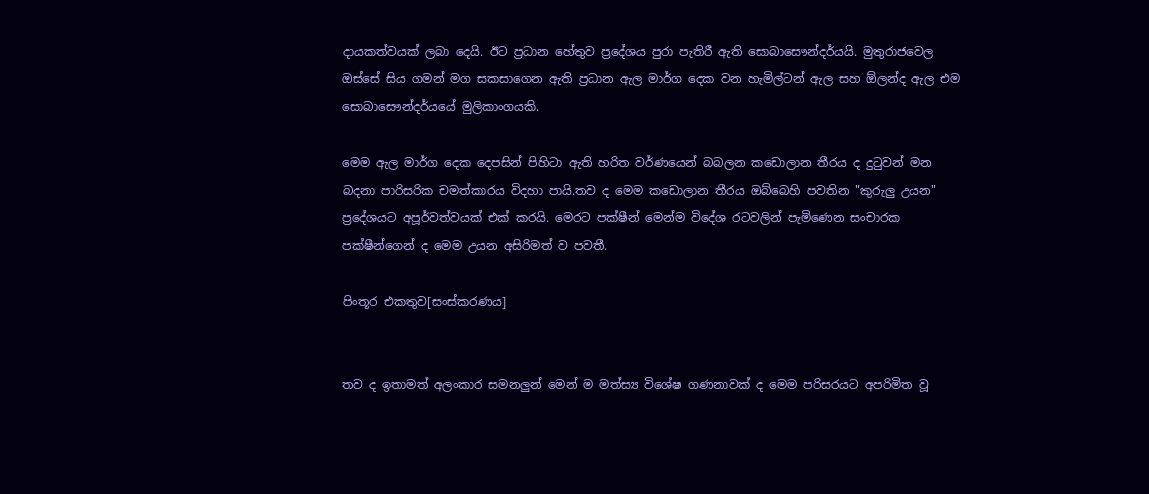දායකත්වයක් ලබා දෙයි. ඊට ප්‍රධාන හේතුව ප්‍රදේශය පුරා පැතිරී ඇති සොබාසෞන්දර්යයි. මුතුරාජවෙල ඔස්සේ සිය ගමන් මග සකසාගෙන ඇති ප්‍රධාන ඇල මාර්ග දෙක වන හැමිල්ටන් ඇල සහ ඕලන්ද ඇල එම සොබාසෞන්දර්යයේ මුලිකාංගයකි.

මෙම ඇල මාර්ග දෙක දෙපසින් පිහිටා ඇති හරිත වර්ණයෙන් බබලන කඩොලාන තීරය ද දුටුවන් මන බදනා පාරිසරික චමත්කාරය විදහා පායි.තව ද මෙම කඩොලාන තීරය ඔබ්බෙහි පවතින "කුරුලු උයන" ප්‍රදේශයට අපූර්වත්වයක් එක් කරයි. මෙරට පක්ෂීන් මෙන්ම විදේශ රටවලින් පැමි‍ණෙන සංචාරක පක්ෂීන්ගෙන් ද මෙම උයන අසිරිමත් ව පවතී.

පිංතූර එකතුව[සංස්කරණය]


තව ද ඉතාමත් අලංකාර සමනලුන් මෙන් ම මත්ස්‍ය විශේෂ ගණනාවක් ද මෙම පරිසරයට අපරිමිත වූ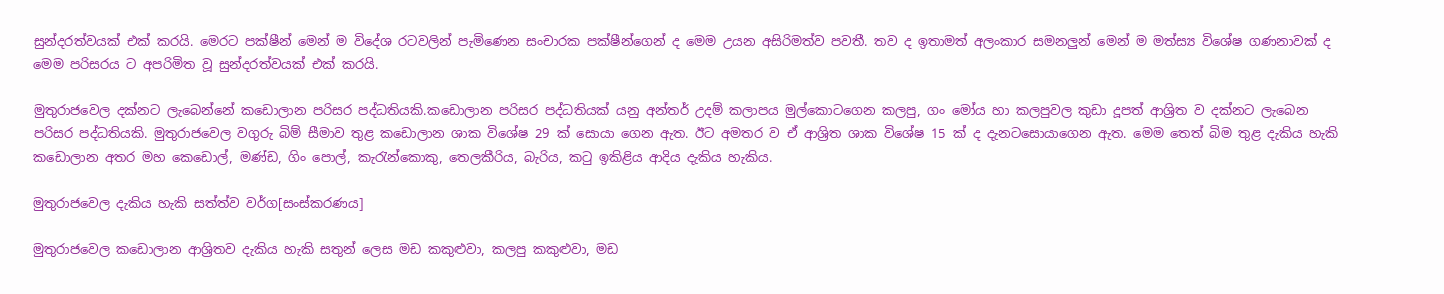සුන්දරත්වයක් එක් කරයි. මෙරට පක්ෂීන් මෙන් ම විදේශ රටවලින් පැමිණෙන සංචාරක පක්ෂීන්ගෙන් ද මෙම උයන අසිරිමත්ව පවතී. තව ද ඉතාමත් අලංකාර සමනලුන් මෙන් ම මත්ස්‍ය විශේෂ ගණනාවක් ද මෙම පරිසරය ට අපරිමිත වූ සුන්දරත්වයක් එක් කරයි.

මුතුරාජවෙල දක්නට ලැබෙන්නේ කඩොලාන පරිසර පද්ධතියකි.කඩොලාන පරිසර පද්ධතියක් යනු අන්තර් උදම් කලාපය මුල්කොටගෙන කලපු, ගං මෝය හා කලපුවල කුඩා දූපත් ආශ්‍රිත ව දක්නට ලැ‍බෙන පරිසර පද්ධතියකි. මුතුරාජවෙල වගුරු බිම් සීමාව තුළ කඩොලාන ශාක විශේෂ 29 ක් සොයා ගෙන ඇත. ඊට අමතර ව ඒ ආශ්‍රිත ශාක විශේෂ 15 ක් ද දැනටසොයාගෙන ඇත. මෙම තෙත් බිම තුළ දැකිය හැකි කඩොලාන අතර මහ කෙඩොල්, මණ්ඩ, ගිං පොල්, කැරැන්කොකු, තෙලකීරිය, බැරිය, කටු ඉකිළිය ආදිය දැකිය හැකිය.

මුතුරාජවෙල දැකිය හැකි සත්ත්ව වර්ග[සංස්කරණය]

මුතුරාජවෙල ක‍ඩොලාන ආශ්‍රිතව දැකිය හැකි සතුන් ලෙස මඩ කකුළුවා, කලපු කකුළුවා, මඩ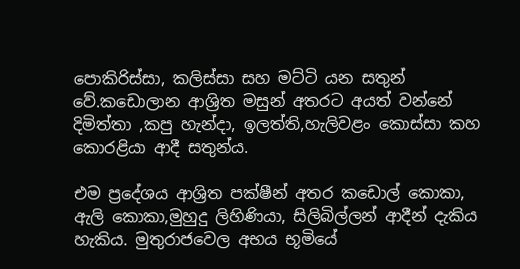පොකිරිස්සා, කලිස්සා සහ මට්ටි යන සතුන් වේ.කඩොලාන ආශ්‍රිත මසුන් අතරට අයත් වන්නේ දිමිත්තා ,කපු හැන්දා, ඉලත්ති,හැලිවළං කොස්සා කහ කොරළියා ආදී සතුන්ය.

එම ප්‍රදේශය ආශ්‍රිත පක්ෂීන් අතර කඩොල් කොකා, ඇලි කොකා,මුහුදු ලිහිණියා, සිලිබිල්ලන් ආදීන් දැකිය හැකිය. මුතුරාජවෙල අභය භූමියේ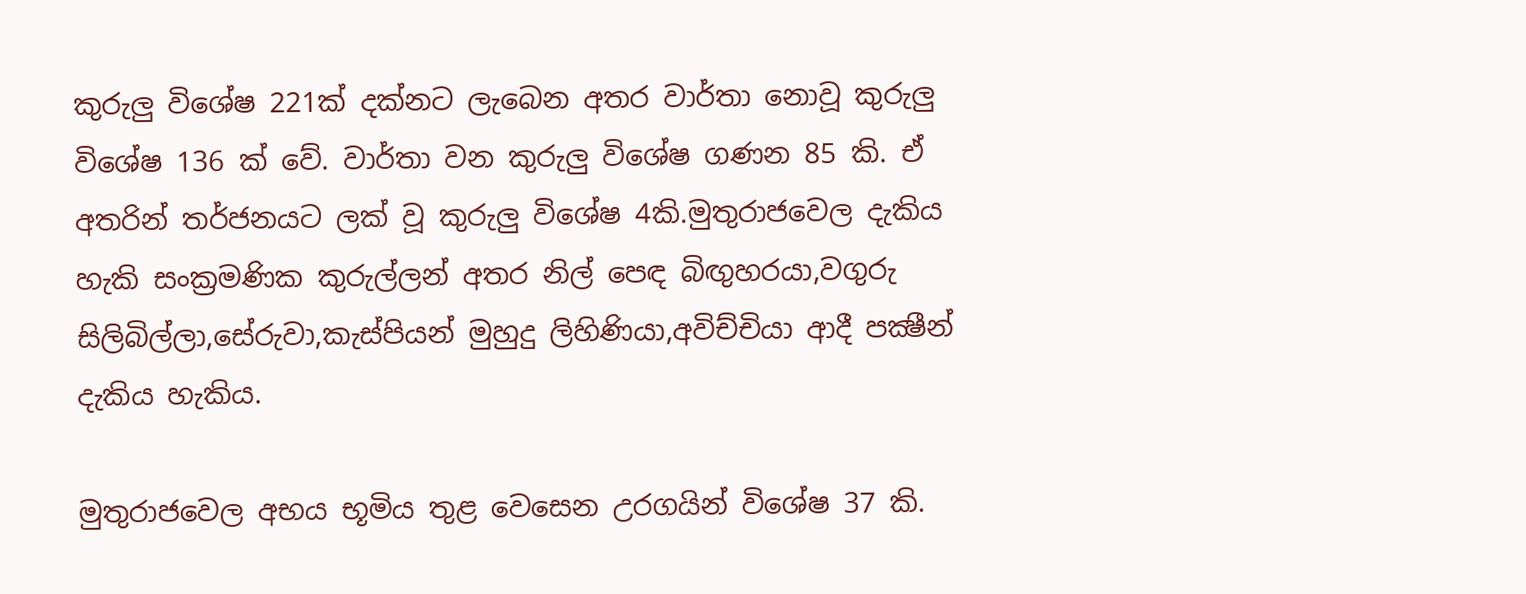කුරුලු විශේෂ 221ක් දක්නට ලැබෙන අතර වාර්තා නොවූ කුරුලු විශේෂ 136 ක් වේ. වාර්තා වන කුරුලු විශේෂ ගණන 85 කි. ඒ අතරින් තර්ජනයට ලක් වූ කුරුලු විශේෂ 4කි.මුතුරාජවෙල දැකිය හැකි සංක්‍රමණික කුරුල්ලන් අතර නිල් පෙඳ බිඟුහරයා,වගුරු සිලිබිල්ලා,සේරුවා,කැස්පියන් මුහුදු ලිහිණියා,අවිච්චියා ආදී පක්‍ෂීන් දැකිය හැකිය.

මුතුරාජවෙල අභය භූමිය තුළ වෙසෙන උරගයින් විශේෂ 37 කි.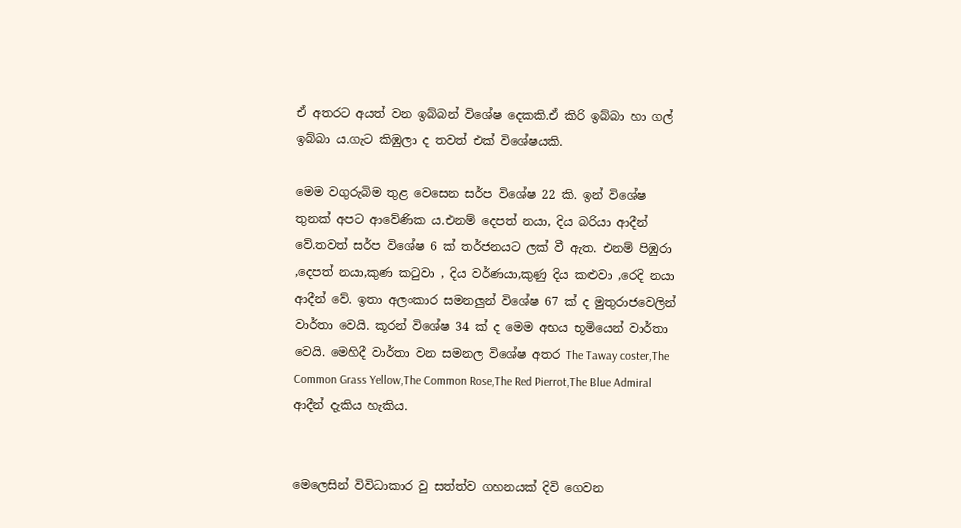ඒ අතරට අයත් වන ඉබ්බන් විශේෂ දෙකකි.ඒ කිරි ඉබ්බා හා ගල් ඉබ්බා ය.ගැට කිඹුලා ද තවත් එක් විශේෂයකි.

මෙම වගුරුබිම තුළ වෙසෙන සර්ප වි‍ශේෂ 22 කි. ඉන් විශේෂ තුනක් අපට ආවේණික ය.එනම් දෙපත් නයා, දිය බරියා ආදීන් වේ.තවත් සර්ප විශේෂ 6 ක් තර්ජනයට ලක් වී ඇත. එනම් පිඹුරා ,දෙපත් නයා,කුණ කටුවා , දිය වර්ණයා,කුණු දිය කළුවා ,රෙදි නයා ආදීන් වේ. ඉතා අලංකාර සමනලුන් විශේෂ 67 ක් ද මුතුරාජවෙලින් වාර්තා වෙයි. කූරන් විශේෂ 34 ක් ද මෙම අභය භූමියෙන් වාර්තා වෙයි. මෙහිදී වාර්තා වන සමනල විශේෂ අතර The Taway coster,The Common Grass Yellow,The Common Rose,The Red Pierrot,The Blue Admiral ආදීන් දැකිය හැකිය.


මෙලෙසින් විවිධාකාර වු සත්ත්ව ගහනයක් දිවි ගෙවන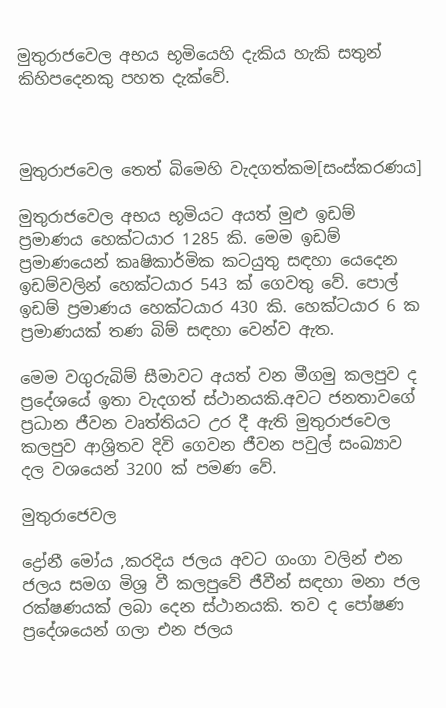මුතුරාජවෙල අභය භූමියෙහි දැකිය හැකි සතුන් කිහිපදෙනකු පහත දැක්වේ.



මුතුරාජවෙල තෙත් බිමෙහි වැදගත්කම[සංස්කරණය]

මුතුරාජවෙල අභය භූමියට අයත් මුළු ඉඩම් ප්‍රමාණය හෙක්ටයාර 1285 කි. මෙම ඉඩම් ප්‍රමාණයෙන් කෘෂිකාර්මික කටයුතු සඳහා යෙදෙන ඉඩම්වලින් හෙක්ටයාර 543 ක් ගෙවතු වේ. පොල් ඉඩම් ප්‍රමාණය හෙක්ටයාර 430 කි. හෙක්ටයාර 6 ක ප්‍රමාණයක් තණ බිම් සඳහා වෙන්ව ඇත.

මෙම වගුරුබිම් සීමාවට අයත් වන මීගමු කලපුව ද ප්‍රදේශයේ ඉතා වැදගත් ස්ථානයකි.අවට ජනතාවගේ ප්‍රධාන ජීවන වෘත්තියට උර දී ඇති මුතුරාජවෙල කලපුව ආශ්‍රිතව දිවි ගෙවන ජීවන පවුල් සංඛ්‍යාව දල වශයෙන් 3200 ක් පමණ වේ.

මුතුරාජෙවල

ද්‍රෝනී මෝය ,කරදිය ජලය අවට ගංගා වලින් එන ජලය සමග මිශ්‍ර වී කලපුවේ ජීවීන් සඳහා මනා ජල රක්ෂණයක් ලබා දෙන ස්ථානයකි. තව ද පෝෂණ ප්‍රදේශයෙන් ගලා එන ජලය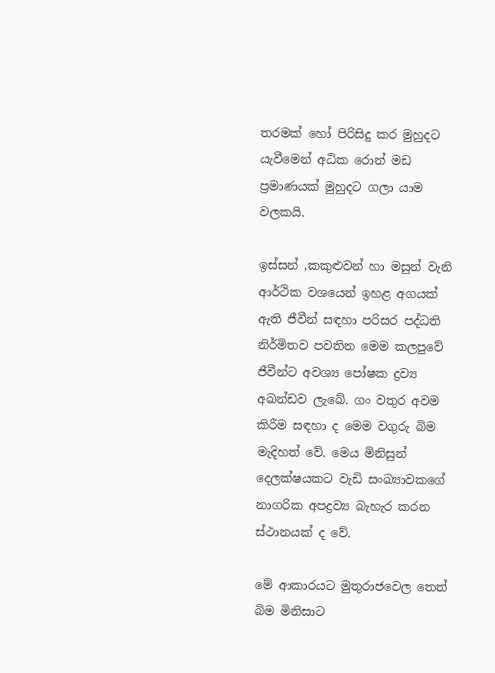තරමක් හෝ පිරිසිදු කර මුහුදට යැවීමෙන් අධික රොන් මඩ ප්‍රමාණයක් මුහුදට ගලා යාම වලකයි.

ඉස්සන් ,කකුළුවන් හා මසුන් වැනි ආර්ථික වශයෙන් ඉහළ අගයක් ඇති ජීවීන් සඳහා පරිසර පද්ධති නිර්මිතව පවතින මෙම කලපුවේ ජීවීන්ට අවශ්‍ය පෝෂක ද්‍රව්‍ය අඛන්ඩව ලැබේ. ගං වතුර අවම කිරීම සඳහා ද මෙම වගුරු බිම මැදිහත් වේ. මෙය මිනිසුන් දෙලක්ෂයකට වැඩි සංඛ්‍යාවකගේ නාගරික අපද්‍රව්‍ය බැහැර කරන ස්ථානයක් ද වේ.

මේ ආකාරයට මුතුරාජවෙල තෙත් බිම මිනිසාට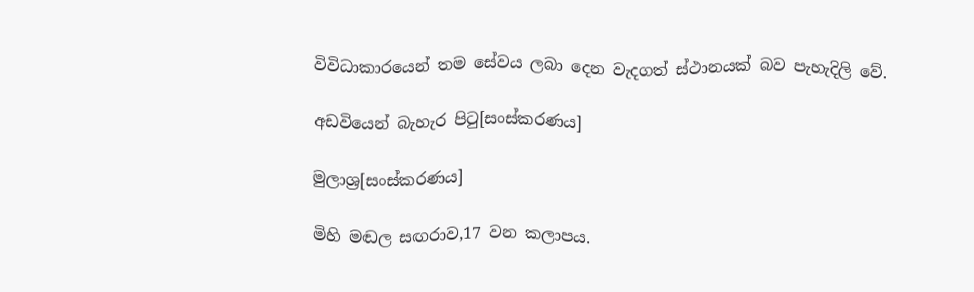විවිධාකාරයෙන් තම සේවය ලබා දෙන වැදගත් ස්ථානයක් බව පැහැදිලි වේ.

අඩවියෙන් බැහැර පිටු[සංස්කරණය]

මුලාශ්‍ර[සංස්කරණය]

මිහි මඬල සඟරාව,17 වන කලාපය.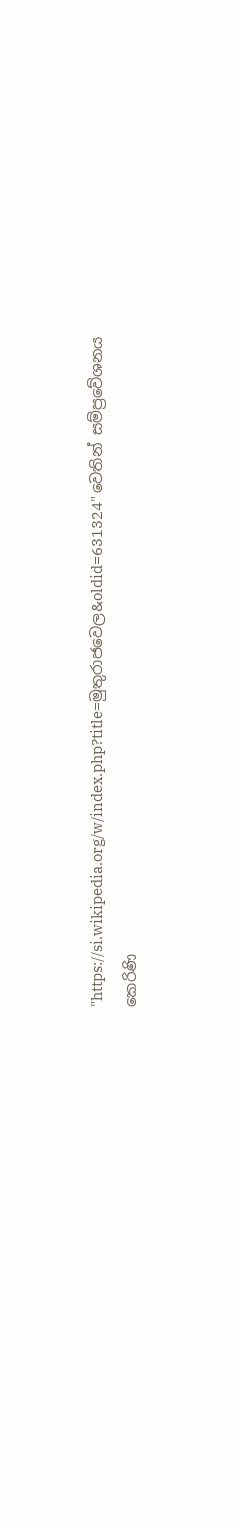"https://si.wikipedia.org/w/index.php?title=මුතුරාජ‍වෙල&oldid=631324" වෙතින් සම්ප්‍රවේශනය කෙරිණි